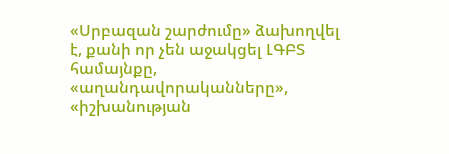«Սրբազան շարժումը» ձախողվել է, քանի որ չեն աջակցել ԼԳԲՏ համայնքը, «աղանդավորականները», «իշխանության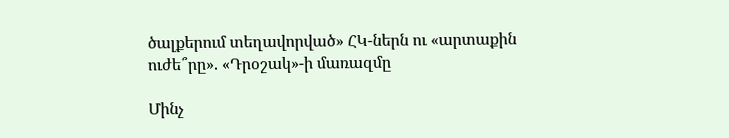ծալքերում տեղավորված» ՀԿ-ներն ու «արտաքին ուժե՞րը». «Դրօշակ»-ի մառազմը

Մինչ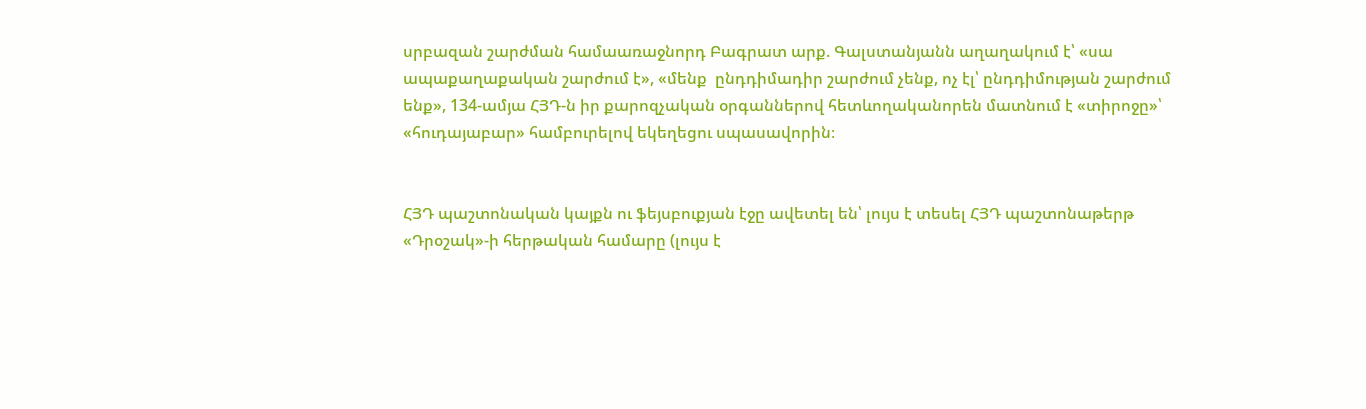սրբազան շարժման համաառաջնորդ Բագրատ արք. Գալստանյանն աղաղակում է՝ «սա ապաքաղաքական շարժում է», «մենք  ընդդիմադիր շարժում չենք, ոչ էլ՝ ընդդիմության շարժում ենք», 134-ամյա ՀՅԴ-ն իր քարոզչական օրգաններով հետևողականորեն մատնում է «տիրոջը»՝ «հուդայաբար» համբուրելով եկեղեցու սպասավորին։


ՀՅԴ պաշտոնական կայքն ու ֆեյսբուքյան էջը ավետել են՝ լույս է տեսել ՀՅԴ պաշտոնաթերթ «Դրօշակ»-ի հերթական համարը (լույս է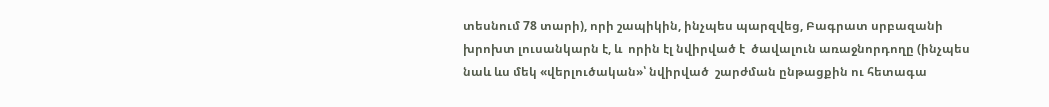տեսնում 78 տարի), որի շապիկին, ինչպես պարզվեց, Բագրատ սրբազանի խրոխտ լուսանկարն է, և  որին էլ նվիրված է  ծավալուն առաջնորդողը (ինչպես նաև ևս մեկ «վերլուծական»՝ նվիրված  շարժման ընթացքին ու հետագա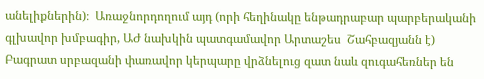անելիքներին)։  Առաջնորդողում այդ (որի հեղինակը ենթադրաբար պարբերականի գլխավոր խմբագիր, ԱԺ նախկին պատգամավոր Արտաշես  Շահբազյանն է) Բագրատ սրբազանի փառավոր կերպարը վրձնելուց զատ նաև զուգահեռներ են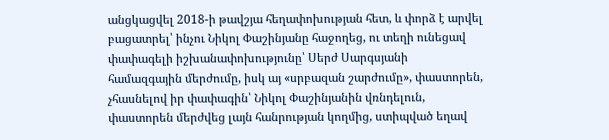անցկացվել 2018-ի թավշյա հեղափոխության հետ, և փորձ է արվել բացատրել՝ ինչու Նիկոլ Փաշինյանը հաջողեց, ու տեղի ունեցավ փափագելի իշխանափոխությունը՝ Սերժ Սարգսյանի համազգային մերժումը, իսկ այ «սրբազան շարժումը», փաստորեն, չհասնելով իր փափագին՝ Նիկոլ Փաշինյանին վռնդելուն, փաստորեն մերժվեց լայն հանրության կողմից, ստիպված եղավ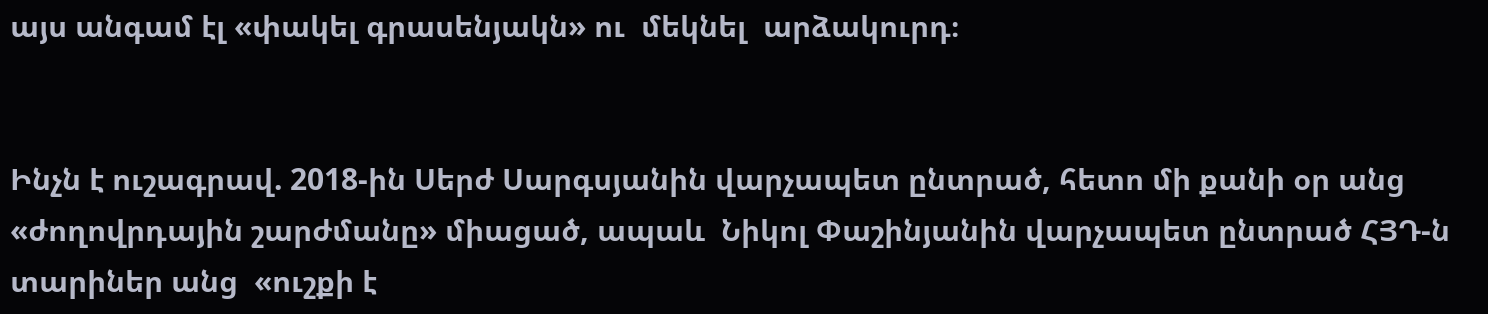այս անգամ էլ «փակել գրասենյակն» ու  մեկնել  արձակուրդ։


Ինչն է ուշագրավ. 2018-ին Սերժ Սարգսյանին վարչապետ ընտրած, հետո մի քանի օր անց «ժողովրդային շարժմանը» միացած, ապաև  Նիկոլ Փաշինյանին վարչապետ ընտրած ՀՅԴ-ն տարիներ անց  «ուշքի է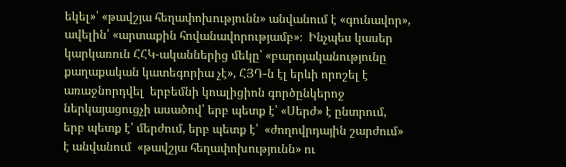եկել»՝ «թավշյա հեղափոխությունն» անվանում է «գունավոր», ավելին՝ «արտաքին հովանավորությամբ»։  Ինչպես կասեր կարկառուն ՀՀԿ-ականներից մեկը՝ «բարոյականությունը քաղաքական կատեգորիա չէ», ՀՅԴ-ն էլ երևի որոշել է  առաջնորդվել  երբեմնի կոալիցիոն գործընկերոջ ներկայացուցչի ասածով՝ երբ պետք է՝ «Սերժ» է ընտրում, երբ պետք է՝ մերժում, երբ պետք է՝  «ժողովրդային շարժում» է անվանում  «թավշյա հեղափոխությունն» ու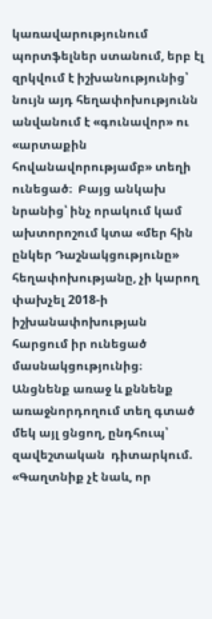կառավարությունում պորտֆելներ ստանում, երբ էլ զրկվում է իշխանությունից՝ նույն այդ հեղափոխությունն անվանում է «գունավոր» ու «արտաքին հովանավորությամբ» տեղի ունեցած։  Բայց անկախ նրանից՝ ինչ որակում կամ ախտորոշում կտա «մեր հին ընկեր Դաշնակցությունը» հեղափոխությանը, չի կարող փախչել 2018-ի իշխանափոխության հարցում իր ունեցած  մասնակցությունից։  Անցնենք առաջ և քննենք առաջնորդողում տեղ գտած մեկ այլ ցնցող, ընդհուպ՝ զավեշտական  դիտարկում. «Գաղտնիք չէ նաև, որ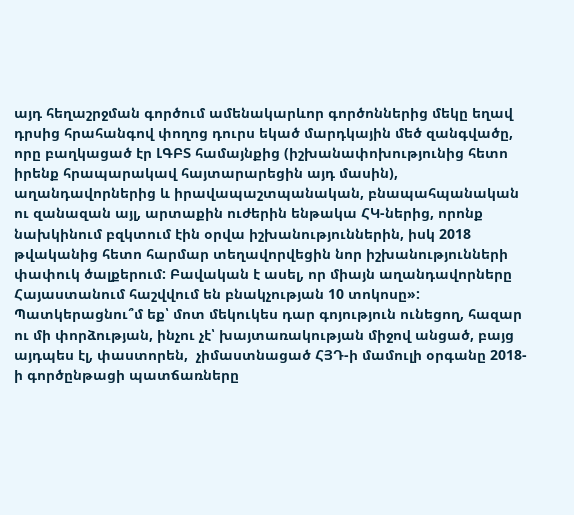այդ հեղաշրջման գործում ամենակարևոր գործոններից մեկը եղավ դրսից հրահանգով փողոց դուրս եկած մարդկային մեծ զանգվածը, որը բաղկացած էր ԼԳԲՏ համայնքից (իշխանափոխությունից հետո իրենք հրապարակավ հայտարարեցին այդ մասին), աղանդավորներից և իրավապաշտպանական, բնապահպանական ու զանազան այլ, արտաքին ուժերին ենթակա ՀԿ-ներից, որոնք նախկինում բզկտում էին օրվա իշխանություններին, իսկ 2018 թվականից հետո հարմար տեղավորվեցին նոր իշխանությունների փափուկ ծալքերում: Բավական է ասել, որ միայն աղանդավորները Հայաստանում հաշվվում են բնակչության 10 տոկոսը»:  Պատկերացնու՞մ եք՝ մոտ մեկուկես դար գոյություն ունեցող, հազար ու մի փորձության, ինչու չէ՝ խայտառակության միջով անցած, բայց այդպես էլ, փաստորեն,  չիմաստնացած ՀՅԴ-ի մամուլի օրգանը 2018-ի գործընթացի պատճառները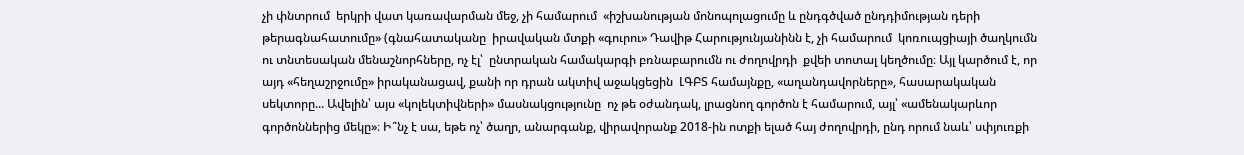չի փնտրում  երկրի վատ կառավարման մեջ, չի համարում  «իշխանության մոնոպոլացումը և ընդգծված ընդդիմության դերի թերագնահատումը» (գնահատականը  իրավական մտքի «գուրու» Դավիթ Հարությունյանինն է, չի համարում  կոռուպցիայի ծաղկումն ու տնտեսական մենաշնորհները, ոչ էլ՝  ընտրական համակարգի բռնաբարումն ու ժողովրդի  քվեի տոտալ կեղծումը։ Այլ կարծում է, որ այդ «հեղաշրջումը» իրականացավ, քանի որ դրան ակտիվ աջակցեցին  ԼԳԲՏ համայնքը, «աղանդավորները», հասարակական սեկտորը... Ավելին՝ այս «կոլեկտիվների» մասնակցությունը  ոչ թե օժանդակ, լրացնող գործոն է համարում, այլ՝ «ամենակարևոր գործոններից մեկը»։ Ի՞նչ է սա, եթե ոչ՝ ծաղր, անարգանք, վիրավորանք 2018-ին ոտքի ելած հայ ժողովրդի, ընդ որում նաև՝ սփյուռքի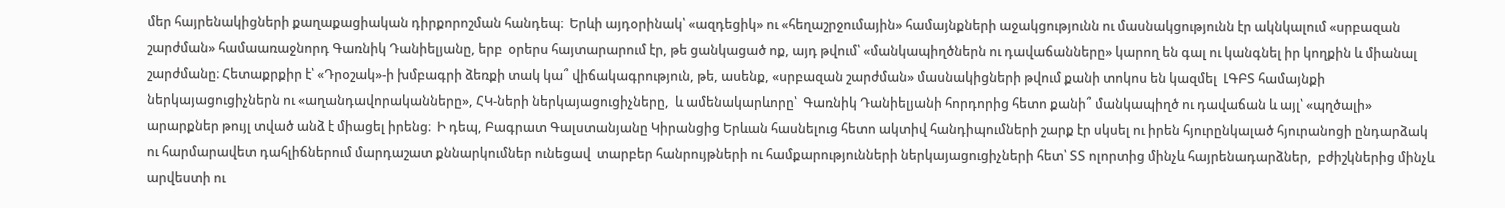մեր հայրենակիցների քաղաքացիական դիրքորոշման հանդեպ։  Երևի այդօրինակ՝ «ազդեցիկ» ու «հեղաշրջումային» համայնքների աջակցությունն ու մասնակցությունն էր ակնկալում «սրբազան շարժման» համաառաջնորդ Գառնիկ Դանիելյանը, երբ  օրերս հայտարարում էր, թե ցանկացած ոք, այդ թվում՝ «մանկապիղծներն ու դավաճանները» կարող են գալ ու կանգնել իր կողքին և միանալ շարժմանը։ Հետաքրքիր է՝ «Դրօշակ»-ի խմբագրի ձեռքի տակ կա՞ վիճակագրություն, թե, ասենք, «սրբազան շարժման» մասնակիցների թվում քանի տոկոս են կազմել  ԼԳԲՏ համայնքի ներկայացուցիչներն ու «աղանդավորականները», ՀԿ-ների ներկայացուցիչները,  և ամենակարևորը՝  Գառնիկ Դանիելյանի հորդորից հետո քանի՞ մանկապիղծ ու դավաճան և այլ՝ «պղծալի»  արարքներ թույլ տված անձ է միացել իրենց։  Ի դեպ, Բագրատ Գալստանյանը Կիրանցից Երևան հասնելուց հետո ակտիվ հանդիպումների շարք էր սկսել ու իրեն հյուրընկալած հյուրանոցի ընդարձակ ու հարմարավետ դահլիճներում մարդաշատ քննարկումներ ունեցավ  տարբեր հանրույթների ու համքարությունների ներկայացուցիչների հետ՝ ՏՏ ոլորտից մինչև հայրենադարձներ,  բժիշկներից մինչև արվեստի ու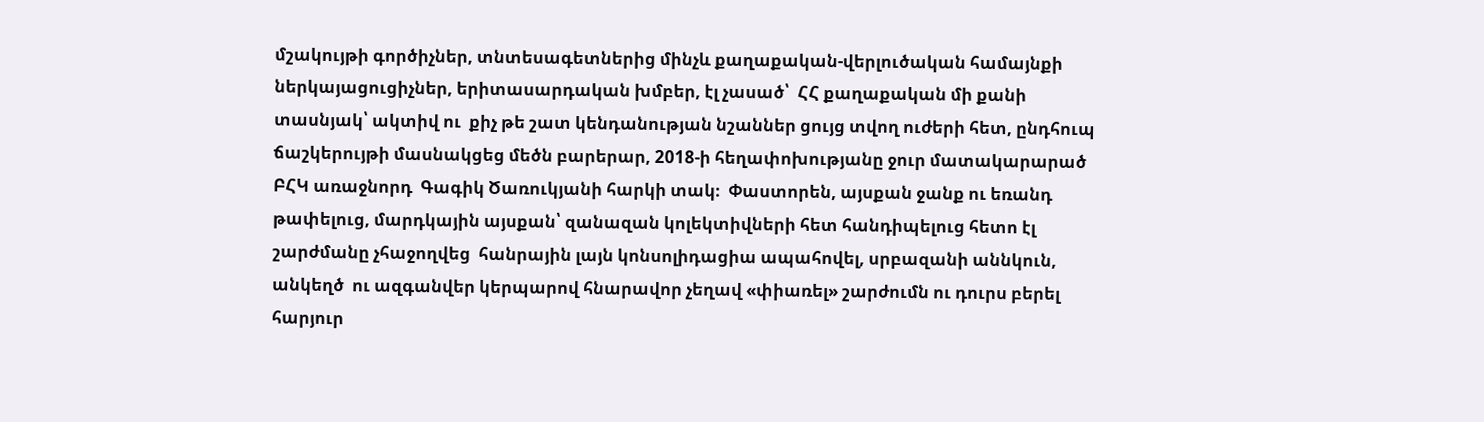մշակույթի գործիչներ, տնտեսագետներից մինչև քաղաքական-վերլուծական համայնքի ներկայացուցիչներ, երիտասարդական խմբեր, էլ չասած՝  ՀՀ քաղաքական մի քանի տասնյակ՝ ակտիվ ու  քիչ թե շատ կենդանության նշաններ ցույց տվող ուժերի հետ, ընդհուպ ճաշկերույթի մասնակցեց մեծն բարերար, 2018-ի հեղափոխությանը ջուր մատակարարած ԲՀԿ առաջնորդ  Գագիկ Ծառուկյանի հարկի տակ։  Փաստորեն, այսքան ջանք ու եռանդ թափելուց, մարդկային այսքան՝ զանազան կոլեկտիվների հետ հանդիպելուց հետո էլ շարժմանը չհաջողվեց  հանրային լայն կոնսոլիդացիա ապահովել, սրբազանի աննկուն, անկեղծ  ու ազգանվեր կերպարով հնարավոր չեղավ «փիառել» շարժումն ու դուրս բերել հարյուր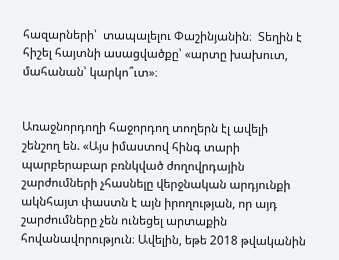հազարների՝  տապալելու Փաշինյանին։  Տեղին է հիշել հայտնի ասացվածքը՝ «արտը խախուտ, մահանան՝ կարկո՞ւտ»։


Առաջնորդողի հաջորդող տողերն էլ ավելի շենշող են. «Այս իմաստով հինգ տարի պարբերաբար բռնկված ժողովրդային շարժումների չհասնելը վերջնական արդյունքի ակնհայտ փաստն է այն իրողության, որ այդ շարժումները չեն ունեցել արտաքին հովանավորություն։ Ավելին, եթե 2018 թվականին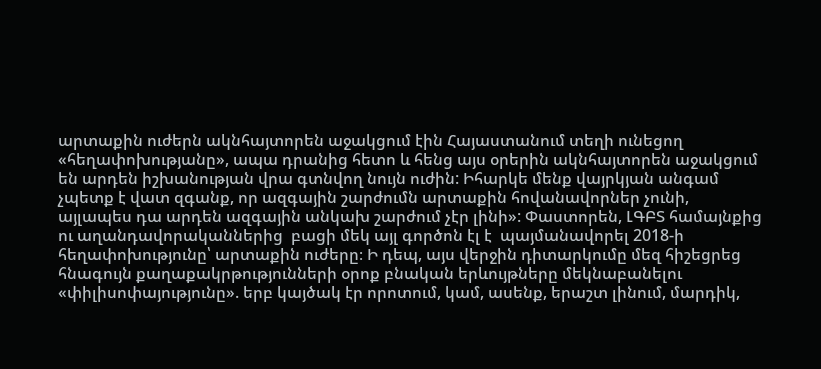արտաքին ուժերն ակնհայտորեն աջակցում էին Հայաստանում տեղի ունեցող «հեղափոխությանը», ապա դրանից հետո և հենց այս օրերին ակնհայտորեն աջակցում են արդեն իշխանության վրա գտնվող նույն ուժին: Իհարկե մենք վայրկյան անգամ չպետք է վատ զգանք, որ ազգային շարժումն արտաքին հովանավորներ չունի, այլապես դա արդեն ազգային անկախ շարժում չէր լինի»: Փաստորեն, ԼԳԲՏ համայնքից ու աղանդավորականներից  բացի մեկ այլ գործոն էլ է  պայմանավորել 2018-ի հեղափոխությունը՝ արտաքին ուժերը։ Ի դեպ, այս վերջին դիտարկումը մեզ հիշեցրեց հնագույն քաղաքակրթությունների օրոք բնական երևույթները մեկնաբանելու «փիլիսոփայությունը». երբ կայծակ էր որոտում, կամ, ասենք, երաշտ լինում, մարդիկ,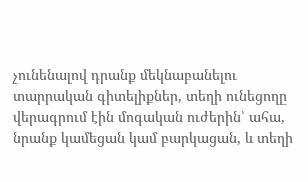չունենալով դրանք մեկնաբանելու տարրական գիտելիքներ, տեղի ունեցողը վերագրում էին մոգական ուժերին՝ ահա, նրանք կամեցան կամ բարկացան, և տեղի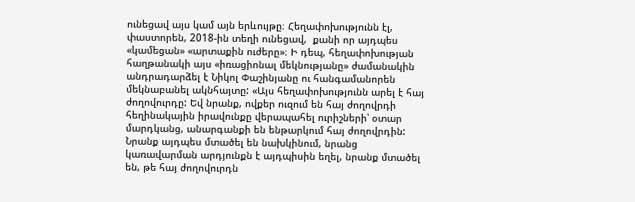ունեցավ այս կամ այն երևույթը։ Հեղափոխությունն էլ, փաստորեն, 2018-ին տեղի ունեցավ,  քանի որ այդպես «կամեցան» «արտաքին ուժերը»։ Ի դեպ, հեղափոխության հաղթանակի այս «իռացիոնալ մեկնությանը» ժամանակին անդրադարձել է Նիկոլ Փաշինյանը ու հանգամանորեն մեկնաբանել ակնհայտը: «Այս հեղափոխությունն արել է հայ ժողովուրդը: Եվ նրանք, ովքեր ուզում են հայ ժողովրդի հեղինակային իրավունքը վերապահել ուրիշների՝ օտար մարդկանց, անարգանքի են ենթարկում հայ ժողովրդին: Նրանք այդպես մտածել են նախկինում, նրանց կառավարման արդյունքն է այդպիսին եղել, նրանք մտածել են, թե հայ ժողովուրդն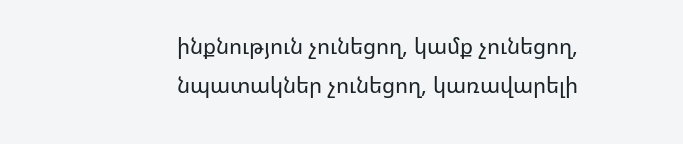ինքնություն չունեցող, կամք չունեցող, նպատակներ չունեցող, կառավարելի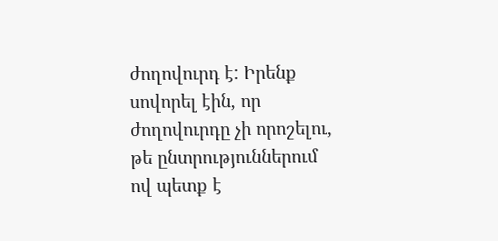ժողովուրդ է: Իրենք սովորել էին, որ ժողովուրդը չի որոշելու, թե ընտրություններում ով պետք է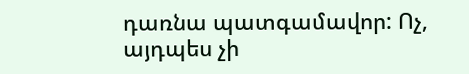դառնա պատգամավոր: Ոչ, այդպես չի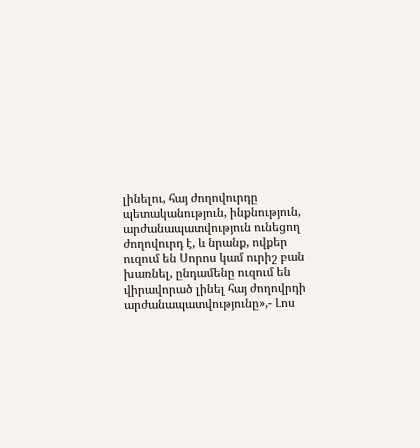լինելու, հայ ժողովուրդը պետականություն, ինքնություն, արժանապատվություն ունեցող ժողովուրդ է, և նրանք, ովքեր ուզում են Սորոս կամ ուրիշ բան խառնել, ընդամենը ուզում են վիրավորած լինել հայ ժողովրդի արժանապատվությունը»,- Լոս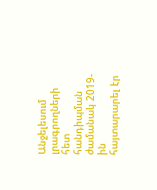Անջելեսում լրագրողների հետ հանդիպման ժամանակ 2019-ին  հայտարարել էր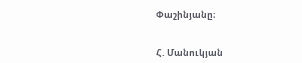Փաշինյանը։


Հ. Մանուկյան